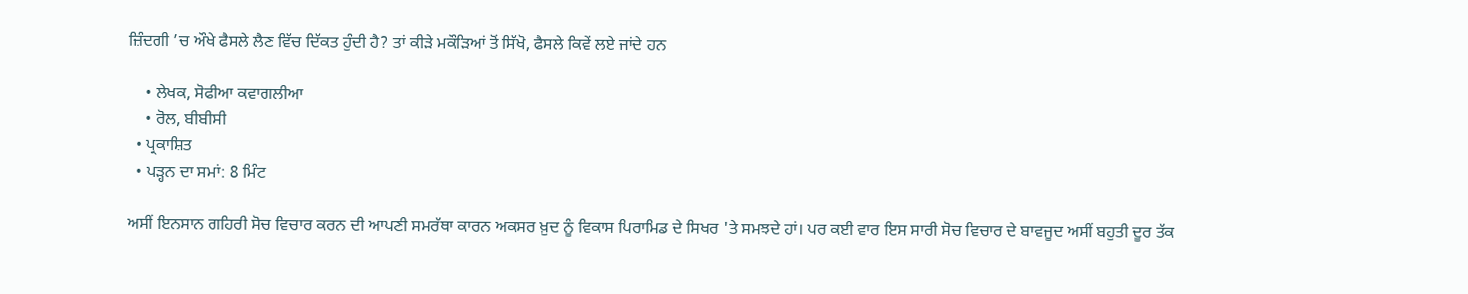ਜ਼ਿੰਦਗੀ ’ਚ ਔਖੇ ਫੈਸਲੇ ਲੈਣ ਵਿੱਚ ਦਿੱਕਤ ਹੁੰਦੀ ਹੈ? ਤਾਂ ਕੀੜੇ ਮਕੌੜਿਆਂ ਤੋਂ ਸਿੱਖੋ, ਫੈਸਲੇ ਕਿਵੇਂ ਲਏ ਜਾਂਦੇ ਹਨ

    • ਲੇਖਕ, ਸੋਫੀਆ ਕਵਾਗਲੀਆ
    • ਰੋਲ, ਬੀਬੀਸੀ
  • ਪ੍ਰਕਾਸ਼ਿਤ
  • ਪੜ੍ਹਨ ਦਾ ਸਮਾਂ: 8 ਮਿੰਟ

ਅਸੀਂ ਇਨਸਾਨ ਗਹਿਰੀ ਸੋਚ ਵਿਚਾਰ ਕਰਨ ਦੀ ਆਪਣੀ ਸਮਰੱਥਾ ਕਾਰਨ ਅਕਸਰ ਖ਼ੁਦ ਨੂੰ ਵਿਕਾਸ ਪਿਰਾਮਿਡ ਦੇ ਸਿਖਰ 'ਤੇ ਸਮਝਦੇ ਹਾਂ। ਪਰ ਕਈ ਵਾਰ ਇਸ ਸਾਰੀ ਸੋਚ ਵਿਚਾਰ ਦੇ ਬਾਵਜੂਦ ਅਸੀਂ ਬਹੁਤੀ ਦੂਰ ਤੱਕ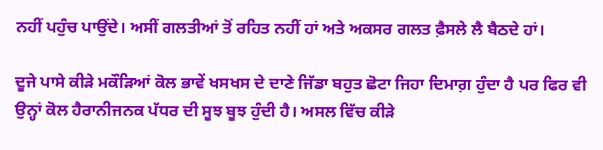ਨਹੀਂ ਪਹੁੰਚ ਪਾਉਂਦੇ। ਅਸੀਂ ਗਲਤੀਆਂ ਤੋਂ ਰਹਿਤ ਨਹੀਂ ਹਾਂ ਅਤੇ ਅਕਸਰ ਗਲਤ ਫ਼ੈਸਲੇ ਲੈ ਬੈਠਦੇ ਹਾਂ।

ਦੂਜੇ ਪਾਸੇ ਕੀੜੇ ਮਕੌੜਿਆਂ ਕੋਲ ਭਾਵੇਂ ਖਸਖਸ ਦੇ ਦਾਣੇ ਜਿੱਡਾ ਬਹੁਤ ਛੋਟਾ ਜਿਹਾ ਦਿਮਾਗ਼ ਹੁੰਦਾ ਹੈ ਪਰ ਫਿਰ ਵੀ ਉਨ੍ਹਾਂ ਕੋਲ ਹੈਰਾਨੀਜਨਕ ਪੱਧਰ ਦੀ ਸੂਝ ਬੂਝ ਹੁੰਦੀ ਹੈ। ਅਸਲ ਵਿੱਚ ਕੀੜੇ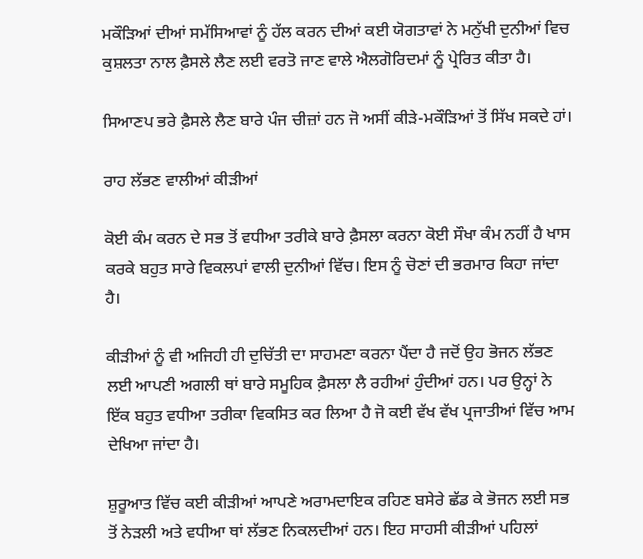ਮਕੌੜਿਆਂ ਦੀਆਂ ਸਮੱਸਿਆਵਾਂ ਨੂੰ ਹੱਲ ਕਰਨ ਦੀਆਂ ਕਈ ਯੋਗਤਾਵਾਂ ਨੇ ਮਨੁੱਖੀ ਦੁਨੀਆਂ ਵਿਚ ਕੁਸ਼ਲਤਾ ਨਾਲ ਫ਼ੈਸਲੇ ਲੈਣ ਲਈ ਵਰਤੋ ਜਾਣ ਵਾਲੇ ਐਲਗੋਰਿਦਮਾਂ ਨੂੰ ਪ੍ਰੇਰਿਤ ਕੀਤਾ ਹੈ।

ਸਿਆਣਪ ਭਰੇ ਫ਼ੈਸਲੇ ਲੈਣ ਬਾਰੇ ਪੰਜ ਚੀਜ਼ਾਂ ਹਨ ਜੋ ਅਸੀਂ ਕੀੜੇ-ਮਕੌੜਿਆਂ ਤੋਂ ਸਿੱਖ ਸਕਦੇ ਹਾਂ।

ਰਾਹ ਲੱਭਣ ਵਾਲੀਆਂ ਕੀੜੀਆਂ

ਕੋਈ ਕੰਮ ਕਰਨ ਦੇ ਸਭ ਤੋਂ ਵਧੀਆ ਤਰੀਕੇ ਬਾਰੇ ਫ਼ੈਸਲਾ ਕਰਨਾ ਕੋਈ ਸੌਖਾ ਕੰਮ ਨਹੀਂ ਹੈ ਖਾਸ ਕਰਕੇ ਬਹੁਤ ਸਾਰੇ ਵਿਕਲਪਾਂ ਵਾਲੀ ਦੁਨੀਆਂ ਵਿੱਚ। ਇਸ ਨੂੰ ਚੋਣਾਂ ਦੀ ਭਰਮਾਰ ਕਿਹਾ ਜਾਂਦਾ ਹੈ।

ਕੀੜੀਆਂ ਨੂੰ ਵੀ ਅਜਿਹੀ ਹੀ ਦੁਚਿੱਤੀ ਦਾ ਸਾਹਮਣਾ ਕਰਨਾ ਪੈਂਦਾ ਹੈ ਜਦੋਂ ਉਹ ਭੋਜਨ ਲੱਭਣ ਲਈ ਆਪਣੀ ਅਗਲੀ ਥਾਂ ਬਾਰੇ ਸਮੂਹਿਕ ਫ਼ੈਸਲਾ ਲੈ ਰਹੀਆਂ ਹੁੰਦੀਆਂ ਹਨ। ਪਰ ਉਨ੍ਹਾਂ ਨੇ ਇੱਕ ਬਹੁਤ ਵਧੀਆ ਤਰੀਕਾ ਵਿਕਸਿਤ ਕਰ ਲਿਆ ਹੈ ਜੋ ਕਈ ਵੱਖ ਵੱਖ ਪ੍ਰਜਾਤੀਆਂ ਵਿੱਚ ਆਮ ਦੇਖਿਆ ਜਾਂਦਾ ਹੈ।

ਸ਼ੁਰੂਆਤ ਵਿੱਚ ਕਈ ਕੀੜੀਆਂ ਆਪਣੇ ਅਰਾਮਦਾਇਕ ਰਹਿਣ ਬਸੇਰੇ ਛੱਡ ਕੇ ਭੋਜਨ ਲਈ ਸਭ ਤੋਂ ਨੇੜਲੀ ਅਤੇ ਵਧੀਆ ਥਾਂ ਲੱਭਣ ਨਿਕਲਦੀਆਂ ਹਨ। ਇਹ ਸਾਹਸੀ ਕੀੜੀਆਂ ਪਹਿਲਾਂ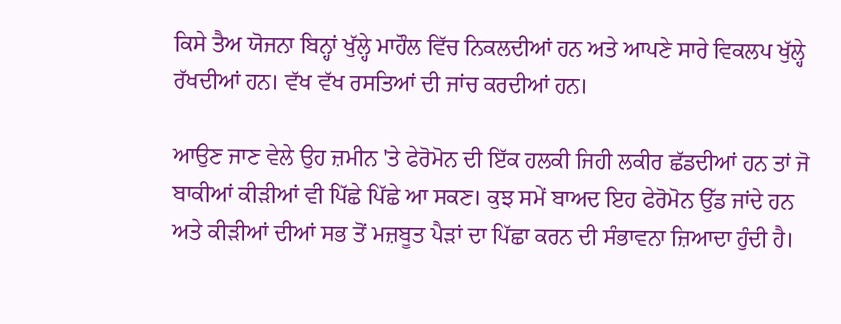ਕਿਸੇ ਤੈਅ ਯੋਜਨਾ ਬਿਨ੍ਹਾਂ ਖੁੱਲ੍ਹੇ ਮਾਹੌਲ ਵਿੱਚ ਨਿਕਲਦੀਆਂ ਹਨ ਅਤੇ ਆਪਣੇ ਸਾਰੇ ਵਿਕਲਪ ਖੁੱਲ੍ਹੇ ਰੱਖਦੀਆਂ ਹਨ। ਵੱਖ ਵੱਖ ਰਸਤਿਆਂ ਦੀ ਜਾਂਚ ਕਰਦੀਆਂ ਹਨ।

ਆਉਣ ਜਾਣ ਵੇਲੇ ਉਹ ਜ਼ਮੀਨ 'ਤੇ ਫੇਰੋਮੋਨ ਦੀ ਇੱਕ ਹਲਕੀ ਜਿਹੀ ਲਕੀਰ ਛੱਡਦੀਆਂ ਹਨ ਤਾਂ ਜੋ ਬਾਕੀਆਂ ਕੀੜੀਆਂ ਵੀ ਪਿੱਛੇ ਪਿੱਛੇ ਆ ਸਕਣ। ਕੁਝ ਸਮੇਂ ਬਾਅਦ ਇਹ ਫੇਰੋਮੋਨ ਉੱਡ ਜਾਂਦੇ ਹਨ ਅਤੇ ਕੀੜੀਆਂ ਦੀਆਂ ਸਭ ਤੋਂ ਮਜ਼ਬੂਤ ਪੈੜਾਂ ਦਾ ਪਿੱਛਾ ਕਰਨ ਦੀ ਸੰਭਾਵਨਾ ਜ਼ਿਆਦਾ ਹੁੰਦੀ ਹੈ।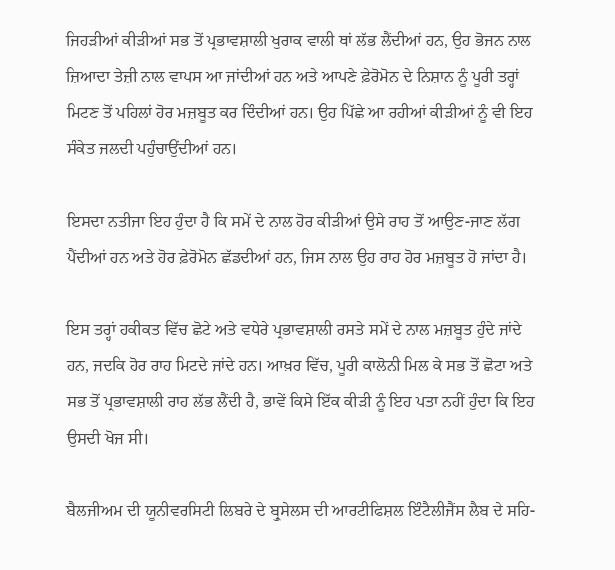ਜਿਹੜੀਆਂ ਕੀੜੀਆਂ ਸਭ ਤੋਂ ਪ੍ਰਭਾਵਸ਼ਾਲੀ ਖੁਰਾਕ ਵਾਲੀ ਥਾਂ ਲੱਭ ਲੈਂਦੀਆਂ ਹਨ, ਉਹ ਭੋਜਨ ਨਾਲ ਜ਼ਿਆਦਾ ਤੇਜ਼ੀ ਨਾਲ ਵਾਪਸ ਆ ਜਾਂਦੀਆਂ ਹਨ ਅਤੇ ਆਪਣੇ ਫ਼ੇਰੋਮੋਨ ਦੇ ਨਿਸ਼ਾਨ ਨੂੰ ਪੂਰੀ ਤਰ੍ਹਾਂ ਮਿਟਣ ਤੋਂ ਪਹਿਲਾਂ ਹੋਰ ਮਜ਼ਬੂਤ ਕਰ ਦਿੰਦੀਆਂ ਹਨ। ਉਹ ਪਿੱਛੇ ਆ ਰਹੀਆਂ ਕੀੜੀਆਂ ਨੂੰ ਵੀ ਇਹ ਸੰਕੇਤ ਜਲਦੀ ਪਹੁੰਚਾਉਂਦੀਆਂ ਹਨ।

ਇਸਦਾ ਨਤੀਜਾ ਇਹ ਹੁੰਦਾ ਹੈ ਕਿ ਸਮੇਂ ਦੇ ਨਾਲ ਹੋਰ ਕੀੜੀਆਂ ਉਸੇ ਰਾਹ ਤੋਂ ਆਉਣ-ਜਾਣ ਲੱਗ ਪੈਂਦੀਆਂ ਹਨ ਅਤੇ ਹੋਰ ਫ਼ੇਰੋਮੋਨ ਛੱਡਦੀਆਂ ਹਨ, ਜਿਸ ਨਾਲ ਉਹ ਰਾਹ ਹੋਰ ਮਜ਼ਬੂਤ ਹੋ ਜਾਂਦਾ ਹੈ।

ਇਸ ਤਰ੍ਹਾਂ ਹਕੀਕਤ ਵਿੱਚ ਛੋਟੇ ਅਤੇ ਵਧੇਰੇ ਪ੍ਰਭਾਵਸ਼ਾਲੀ ਰਸਤੇ ਸਮੇਂ ਦੇ ਨਾਲ ਮਜ਼ਬੂਤ ਹੁੰਦੇ ਜਾਂਦੇ ਹਨ, ਜਦਕਿ ਹੋਰ ਰਾਹ ਮਿਟਦੇ ਜਾਂਦੇ ਹਨ। ਆਖ਼ਰ ਵਿੱਚ, ਪੂਰੀ ਕਾਲੋਨੀ ਮਿਲ ਕੇ ਸਭ ਤੋਂ ਛੋਟਾ ਅਤੇ ਸਭ ਤੋਂ ਪ੍ਰਭਾਵਸ਼ਾਲੀ ਰਾਹ ਲੱਭ ਲੈਂਦੀ ਹੈ, ਭਾਵੇਂ ਕਿਸੇ ਇੱਕ ਕੀੜੀ ਨੂੰ ਇਹ ਪਤਾ ਨਹੀਂ ਹੁੰਦਾ ਕਿ ਇਹ ਉਸਦੀ ਖੋਜ ਸੀ।

ਬੈਲਜੀਅਮ ਦੀ ਯੂਨੀਵਰਸਿਟੀ ਲਿਬਰੇ ਦੇ ਬ੍ਰੁਸੇਲਸ ਦੀ ਆਰਟੀਫਿਸ਼ਲ ਇੰਟੈਲੀਜੈਂਸ ਲੈਬ ਦੇ ਸਹਿ-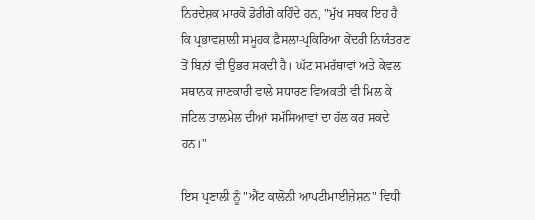ਨਿਰਦੇਸ਼ਕ ਮਾਰਕੋ ਡੋਰੀਗੋ ਕਹਿੰਦੇ ਹਨ, "ਮੁੱਖ ਸਬਕ ਇਹ ਹੈ ਕਿ ਪ੍ਰਭਾਵਸ਼ਾਲੀ ਸਮੂਹਕ ਫ਼ੈਸਲਾ-ਪ੍ਰਕਿਰਿਆ ਕੇਂਦਰੀ ਨਿਯੰਤਰਣ ਤੋਂ ਬਿਨਾਂ ਵੀ ਉਭਰ ਸਕਦੀ ਹੈ। ਘੱਟ ਸਮਰੱਥਾਵਾਂ ਅਤੇ ਕੇਵਲ ਸਥਾਨਕ ਜਾਣਕਾਰੀ ਵਾਲੇ ਸਧਾਰਣ ਵਿਅਕਤੀ ਵੀ ਮਿਲ ਕੇ ਜਟਿਲ ਤਾਲਮੇਲ ਦੀਆਂ ਸਮੱਸਿਆਵਾਂ ਦਾ ਹੱਲ ਕਰ ਸਕਦੇ ਹਨ।"

ਇਸ ਪ੍ਰਣਾਲੀ ਨੂੰ "ਐਂਟ ਕਾਲੋਨੀ ਆਪਟੀਮਾਈਜ਼ੇਸ਼ਨ" ਵਿਧੀ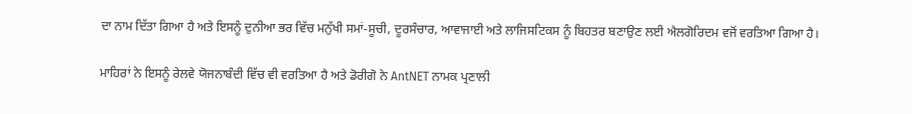ਦਾ ਨਾਮ ਦਿੱਤਾ ਗਿਆ ਹੈ ਅਤੇ ਇਸਨੂੰ ਦੁਨੀਆ ਭਰ ਵਿੱਚ ਮਨੁੱਖੀ ਸਮਾਂ-ਸੂਚੀ, ਦੂਰਸੰਚਾਰ, ਆਵਾਜਾਈ ਅਤੇ ਲਾਜਿਸਟਿਕਸ ਨੂੰ ਬਿਹਤਰ ਬਣਾਉਣ ਲਈ ਐਲਗੋਰਿਦਮ ਵਜੋਂ ਵਰਤਿਆ ਗਿਆ ਹੈ।

ਮਾਹਿਰਾਂ ਨੇ ਇਸਨੂੰ ਰੇਲਵੇ ਯੋਜਨਾਬੰਦੀ ਵਿੱਚ ਵੀ ਵਰਤਿਆ ਹੈ ਅਤੇ ਡੋਰੀਗੋ ਨੇ AntNET ਨਾਮਕ ਪ੍ਰਣਾਲੀ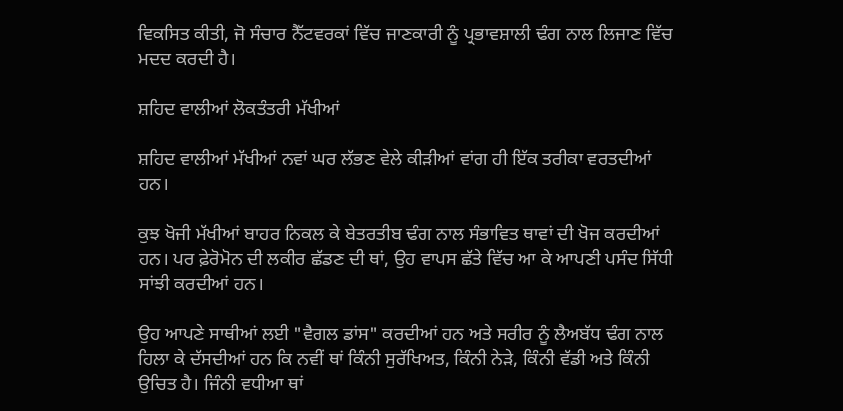ਵਿਕਸਿਤ ਕੀਤੀ, ਜੋ ਸੰਚਾਰ ਨੈੱਟਵਰਕਾਂ ਵਿੱਚ ਜਾਣਕਾਰੀ ਨੂੰ ਪ੍ਰਭਾਵਸ਼ਾਲੀ ਢੰਗ ਨਾਲ ਲਿਜਾਣ ਵਿੱਚ ਮਦਦ ਕਰਦੀ ਹੈ।

ਸ਼ਹਿਦ ਵਾਲੀਆਂ ਲੋਕਤੰਤਰੀ ਮੱਖੀਆਂ

ਸ਼ਹਿਦ ਵਾਲੀਆਂ ਮੱਖੀਆਂ ਨਵਾਂ ਘਰ ਲੱਭਣ ਵੇਲੇ ਕੀੜੀਆਂ ਵਾਂਗ ਹੀ ਇੱਕ ਤਰੀਕਾ ਵਰਤਦੀਆਂ ਹਨ।

ਕੁਝ ਖੋਜੀ ਮੱਖੀਆਂ ਬਾਹਰ ਨਿਕਲ ਕੇ ਬੇਤਰਤੀਬ ਢੰਗ ਨਾਲ ਸੰਭਾਵਿਤ ਥਾਵਾਂ ਦੀ ਖੋਜ ਕਰਦੀਆਂ ਹਨ। ਪਰ ਫ਼ੇਰੋਮੋਨ ਦੀ ਲਕੀਰ ਛੱਡਣ ਦੀ ਥਾਂ, ਉਹ ਵਾਪਸ ਛੱਤੇ ਵਿੱਚ ਆ ਕੇ ਆਪਣੀ ਪਸੰਦ ਸਿੱਧੀ ਸਾਂਝੀ ਕਰਦੀਆਂ ਹਨ।

ਉਹ ਆਪਣੇ ਸਾਥੀਆਂ ਲਈ "ਵੈਗਲ ਡਾਂਸ" ਕਰਦੀਆਂ ਹਨ ਅਤੇ ਸਰੀਰ ਨੂੰ ਲੈਅਬੱਧ ਢੰਗ ਨਾਲ ਹਿਲਾ ਕੇ ਦੱਸਦੀਆਂ ਹਨ ਕਿ ਨਵੀਂ ਥਾਂ ਕਿੰਨੀ ਸੁਰੱਖਿਅਤ, ਕਿੰਨੀ ਨੇੜੇ, ਕਿੰਨੀ ਵੱਡੀ ਅਤੇ ਕਿੰਨੀ ਉਚਿਤ ਹੈ। ਜਿੰਨੀ ਵਧੀਆ ਥਾਂ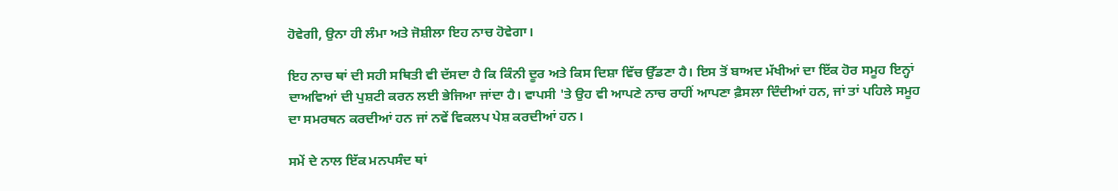ਹੋਵੇਗੀ, ਉਨਾ ਹੀ ਲੰਮਾ ਅਤੇ ਜੋਸ਼ੀਲਾ ਇਹ ਨਾਚ ਹੋਵੇਗਾ।

ਇਹ ਨਾਚ ਥਾਂ ਦੀ ਸਹੀ ਸਥਿਤੀ ਵੀ ਦੱਸਦਾ ਹੈ ਕਿ ਕਿੰਨੀ ਦੂਰ ਅਤੇ ਕਿਸ ਦਿਸ਼ਾ ਵਿੱਚ ਉੱਡਣਾ ਹੈ। ਇਸ ਤੋਂ ਬਾਅਦ ਮੱਖੀਆਂ ਦਾ ਇੱਕ ਹੋਰ ਸਮੂਹ ਇਨ੍ਹਾਂ ਦਾਅਵਿਆਂ ਦੀ ਪੁਸ਼ਟੀ ਕਰਨ ਲਈ ਭੇਜਿਆ ਜਾਂਦਾ ਹੈ। ਵਾਪਸੀ 'ਤੇ ਉਹ ਵੀ ਆਪਣੇ ਨਾਚ ਰਾਹੀਂ ਆਪਣਾ ਫ਼ੈਸਲਾ ਦਿੰਦੀਆਂ ਹਨ, ਜਾਂ ਤਾਂ ਪਹਿਲੇ ਸਮੂਹ ਦਾ ਸਮਰਥਨ ਕਰਦੀਆਂ ਹਨ ਜਾਂ ਨਵੇਂ ਵਿਕਲਪ ਪੇਸ਼ ਕਰਦੀਆਂ ਹਨ।

ਸਮੇਂ ਦੇ ਨਾਲ ਇੱਕ ਮਨਪਸੰਦ ਥਾਂ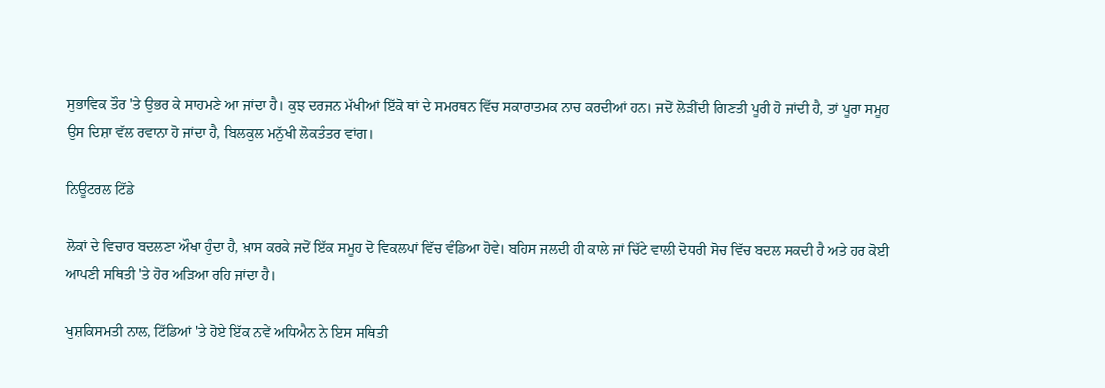ਸੁਭਾਵਿਕ ਤੌਰ 'ਤੇ ਉਭਰ ਕੇ ਸਾਹਮਣੇ ਆ ਜਾਂਦਾ ਹੈ। ਕੁਝ ਦਰਜਨ ਮੱਖੀਆਂ ਇੱਕੋ ਥਾਂ ਦੇ ਸਮਰਥਨ ਵਿੱਚ ਸਕਾਰਾਤਮਕ ਨਾਚ ਕਰਦੀਆਂ ਹਨ। ਜਦੋਂ ਲੋੜੀਂਦੀ ਗਿਣਤੀ ਪੂਰੀ ਹੋ ਜਾਂਦੀ ਹੈ, ਤਾਂ ਪੂਰਾ ਸਮੂਹ ਉਸ ਦਿਸ਼ਾ ਵੱਲ ਰਵਾਨਾ ਹੋ ਜਾਂਦਾ ਹੈ, ਬਿਲਕੁਲ ਮਨੁੱਖੀ ਲੋਕਤੰਤਰ ਵਾਂਗ।

ਨਿਊਟਰਲ ਟਿੱਡੇ

ਲੋਕਾਂ ਦੇ ਵਿਚਾਰ ਬਦਲਣਾ ਔਖਾ ਹੁੰਦਾ ਹੈ, ਖ਼ਾਸ ਕਰਕੇ ਜਦੋਂ ਇੱਕ ਸਮੂਹ ਦੋ ਵਿਕਲਪਾਂ ਵਿੱਚ ਵੰਡਿਆ ਹੋਵੇ। ਬਹਿਸ ਜਲਦੀ ਹੀ ਕਾਲੇ ਜਾਂ ਚਿੱਟੇ ਵਾਲੀ ਦੋਧਰੀ ਸੋਚ ਵਿੱਚ ਬਦਲ ਸਕਦੀ ਹੈ ਅਤੇ ਹਰ ਕੋਈ ਆਪਣੀ ਸਥਿਤੀ 'ਤੇ ਹੋਰ ਅੜਿਆ ਰਹਿ ਜਾਂਦਾ ਹੈ।

ਖੁਸ਼ਕਿਸਮਤੀ ਨਾਲ, ਟਿੱਡਿਆਂ 'ਤੇ ਹੋਏ ਇੱਕ ਨਵੇਂ ਅਧਿਐਨ ਨੇ ਇਸ ਸਥਿਤੀ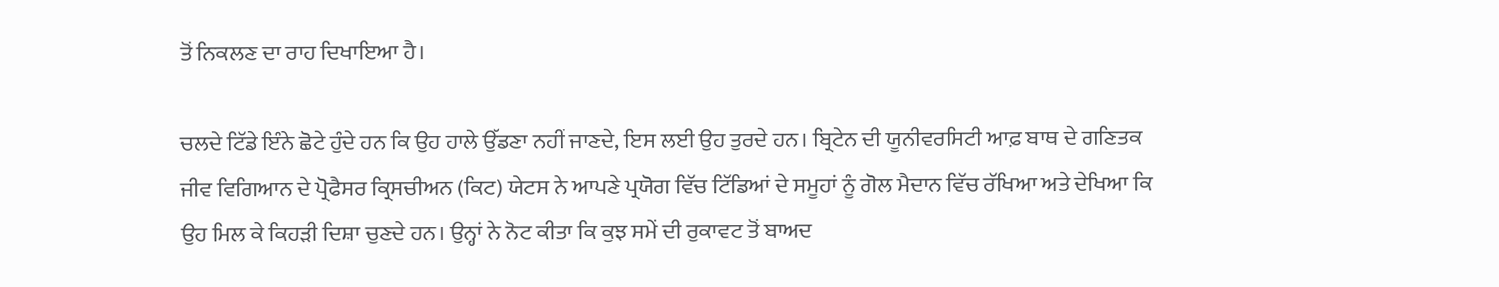ਤੋਂ ਨਿਕਲਣ ਦਾ ਰਾਹ ਦਿਖਾਇਆ ਹੈ।

ਚਲਦੇ ਟਿੱਡੇ ਇੰਨੇ ਛੋਟੇ ਹੁੰਦੇ ਹਨ ਕਿ ਉਹ ਹਾਲੇ ਉੱਡਣਾ ਨਹੀਂ ਜਾਣਦੇ, ਇਸ ਲਈ ਉਹ ਤੁਰਦੇ ਹਨ। ਬ੍ਰਿਟੇਨ ਦੀ ਯੂਨੀਵਰਸਿਟੀ ਆਫ਼ ਬਾਥ ਦੇ ਗਣਿਤਕ ਜੀਵ ਵਿਗਿਆਨ ਦੇ ਪ੍ਰੋਫੈਸਰ ਕ੍ਰਿਸਚੀਅਨ (ਕਿਟ) ਯੇਟਸ ਨੇ ਆਪਣੇ ਪ੍ਰਯੋਗ ਵਿੱਚ ਟਿੱਡਿਆਂ ਦੇ ਸਮੂਹਾਂ ਨੂੰ ਗੋਲ ਮੈਦਾਨ ਵਿੱਚ ਰੱਖਿਆ ਅਤੇ ਦੇਖਿਆ ਕਿ ਉਹ ਮਿਲ ਕੇ ਕਿਹੜੀ ਦਿਸ਼ਾ ਚੁਣਦੇ ਹਨ। ਉਨ੍ਹਾਂ ਨੇ ਨੋਟ ਕੀਤਾ ਕਿ ਕੁਝ ਸਮੇਂ ਦੀ ਰੁਕਾਵਟ ਤੋਂ ਬਾਅਦ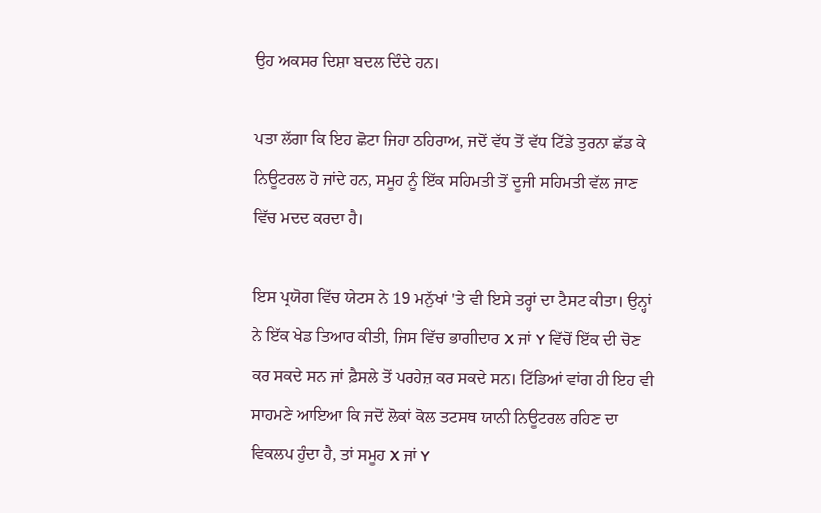ਉਹ ਅਕਸਰ ਦਿਸ਼ਾ ਬਦਲ ਦਿੰਦੇ ਹਨ।

ਪਤਾ ਲੱਗਾ ਕਿ ਇਹ ਛੋਟਾ ਜਿਹਾ ਠਹਿਰਾਅ, ਜਦੋਂ ਵੱਧ ਤੋਂ ਵੱਧ ਟਿੱਡੇ ਤੁਰਨਾ ਛੱਡ ਕੇ ਨਿਊਟਰਲ ਹੋ ਜਾਂਦੇ ਹਨ, ਸਮੂਹ ਨੂੰ ਇੱਕ ਸਹਿਮਤੀ ਤੋਂ ਦੂਜੀ ਸਹਿਮਤੀ ਵੱਲ ਜਾਣ ਵਿੱਚ ਮਦਦ ਕਰਦਾ ਹੈ।

ਇਸ ਪ੍ਰਯੋਗ ਵਿੱਚ ਯੇਟਸ ਨੇ 19 ਮਨੁੱਖਾਂ 'ਤੇ ਵੀ ਇਸੇ ਤਰ੍ਹਾਂ ਦਾ ਟੈਸਟ ਕੀਤਾ। ਉਨ੍ਹਾਂ ਨੇ ਇੱਕ ਖੇਡ ਤਿਆਰ ਕੀਤੀ, ਜਿਸ ਵਿੱਚ ਭਾਗੀਦਾਰ X ਜਾਂ Y ਵਿੱਚੋਂ ਇੱਕ ਦੀ ਚੋਣ ਕਰ ਸਕਦੇ ਸਨ ਜਾਂ ਫ਼ੈਸਲੇ ਤੋਂ ਪਰਹੇਜ਼ ਕਰ ਸਕਦੇ ਸਨ। ਟਿੱਡਿਆਂ ਵਾਂਗ ਹੀ ਇਹ ਵੀ ਸਾਹਮਣੇ ਆਇਆ ਕਿ ਜਦੋਂ ਲੋਕਾਂ ਕੋਲ ਤਟਸਥ ਯਾਨੀ ਨਿਊਟਰਲ ਰਹਿਣ ਦਾ ਵਿਕਲਪ ਹੁੰਦਾ ਹੈ, ਤਾਂ ਸਮੂਹ X ਜਾਂ Y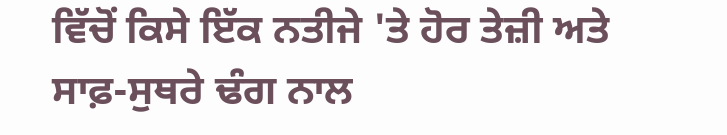ਵਿੱਚੋਂ ਕਿਸੇ ਇੱਕ ਨਤੀਜੇ 'ਤੇ ਹੋਰ ਤੇਜ਼ੀ ਅਤੇ ਸਾਫ਼-ਸੁਥਰੇ ਢੰਗ ਨਾਲ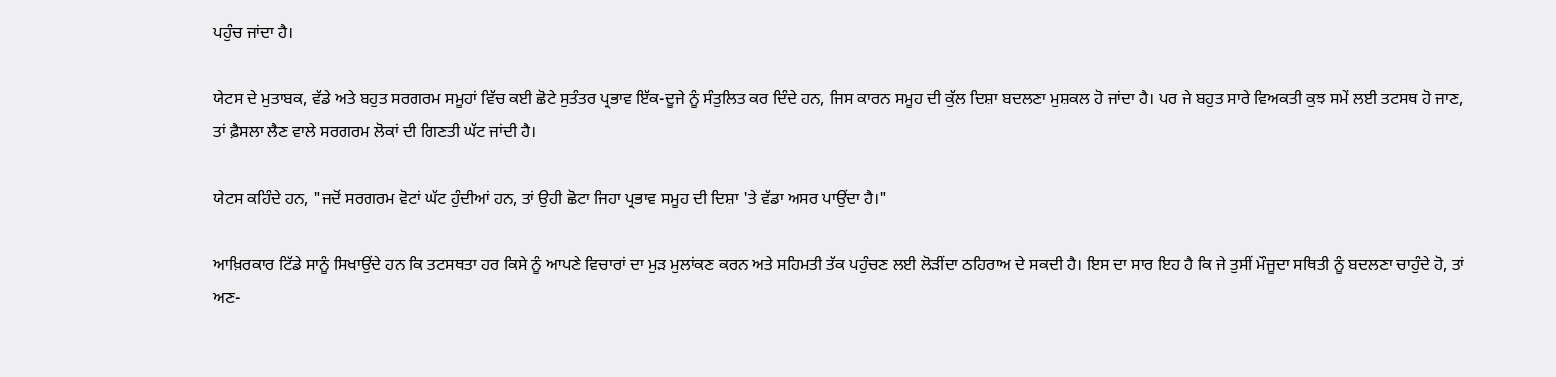ਪਹੁੰਚ ਜਾਂਦਾ ਹੈ।

ਯੇਟਸ ਦੇ ਮੁਤਾਬਕ, ਵੱਡੇ ਅਤੇ ਬਹੁਤ ਸਰਗਰਮ ਸਮੂਹਾਂ ਵਿੱਚ ਕਈ ਛੋਟੇ ਸੁਤੰਤਰ ਪ੍ਰਭਾਵ ਇੱਕ-ਦੂਜੇ ਨੂੰ ਸੰਤੁਲਿਤ ਕਰ ਦਿੰਦੇ ਹਨ, ਜਿਸ ਕਾਰਨ ਸਮੂਹ ਦੀ ਕੁੱਲ ਦਿਸ਼ਾ ਬਦਲਣਾ ਮੁਸ਼ਕਲ ਹੋ ਜਾਂਦਾ ਹੈ। ਪਰ ਜੇ ਬਹੁਤ ਸਾਰੇ ਵਿਅਕਤੀ ਕੁਝ ਸਮੇਂ ਲਈ ਤਟਸਥ ਹੋ ਜਾਣ, ਤਾਂ ਫ਼ੈਸਲਾ ਲੈਣ ਵਾਲੇ ਸਰਗਰਮ ਲੋਕਾਂ ਦੀ ਗਿਣਤੀ ਘੱਟ ਜਾਂਦੀ ਹੈ।

ਯੇਟਸ ਕਹਿੰਦੇ ਹਨ, "ਜਦੋਂ ਸਰਗਰਮ ਵੋਟਾਂ ਘੱਟ ਹੁੰਦੀਆਂ ਹਨ, ਤਾਂ ਉਹੀ ਛੋਟਾ ਜਿਹਾ ਪ੍ਰਭਾਵ ਸਮੂਹ ਦੀ ਦਿਸ਼ਾ 'ਤੇ ਵੱਡਾ ਅਸਰ ਪਾਉਂਦਾ ਹੈ।"

ਆਖ਼ਿਰਕਾਰ ਟਿੱਡੇ ਸਾਨੂੰ ਸਿਖਾਉਂਦੇ ਹਨ ਕਿ ਤਟਸਥਤਾ ਹਰ ਕਿਸੇ ਨੂੰ ਆਪਣੇ ਵਿਚਾਰਾਂ ਦਾ ਮੁੜ ਮੁਲਾਂਕਣ ਕਰਨ ਅਤੇ ਸਹਿਮਤੀ ਤੱਕ ਪਹੁੰਚਣ ਲਈ ਲੋੜੀਂਦਾ ਠਹਿਰਾਅ ਦੇ ਸਕਦੀ ਹੈ। ਇਸ ਦਾ ਸਾਰ ਇਹ ਹੈ ਕਿ ਜੇ ਤੁਸੀਂ ਮੌਜੂਦਾ ਸਥਿਤੀ ਨੂੰ ਬਦਲਣਾ ਚਾਹੁੰਦੇ ਹੋ, ਤਾਂ ਅਣ-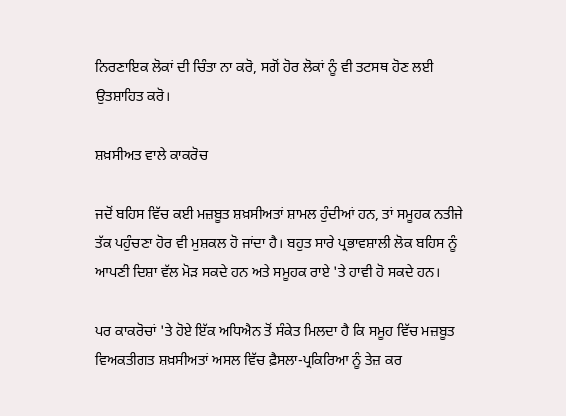ਨਿਰਣਾਇਕ ਲੋਕਾਂ ਦੀ ਚਿੰਤਾ ਨਾ ਕਰੋ, ਸਗੋਂ ਹੋਰ ਲੋਕਾਂ ਨੂੰ ਵੀ ਤਟਸਥ ਹੋਣ ਲਈ ਉਤਸ਼ਾਹਿਤ ਕਰੋ।

ਸ਼ਖ਼ਸੀਅਤ ਵਾਲੇ ਕਾਕਰੋਚ

ਜਦੋਂ ਬਹਿਸ ਵਿੱਚ ਕਈ ਮਜ਼ਬੂਤ ਸ਼ਖ਼ਸੀਅਤਾਂ ਸ਼ਾਮਲ ਹੁੰਦੀਆਂ ਹਨ, ਤਾਂ ਸਮੂਹਕ ਨਤੀਜੇ ਤੱਕ ਪਹੁੰਚਣਾ ਹੋਰ ਵੀ ਮੁਸ਼ਕਲ ਹੋ ਜਾਂਦਾ ਹੈ। ਬਹੁਤ ਸਾਰੇ ਪ੍ਰਭਾਵਸ਼ਾਲੀ ਲੋਕ ਬਹਿਸ ਨੂੰ ਆਪਣੀ ਦਿਸ਼ਾ ਵੱਲ ਮੋੜ ਸਕਦੇ ਹਨ ਅਤੇ ਸਮੂਹਕ ਰਾਏ 'ਤੇ ਹਾਵੀ ਹੋ ਸਕਦੇ ਹਨ।

ਪਰ ਕਾਕਰੋਚਾਂ 'ਤੇ ਹੋਏ ਇੱਕ ਅਧਿਐਨ ਤੋਂ ਸੰਕੇਤ ਮਿਲਦਾ ਹੈ ਕਿ ਸਮੂਹ ਵਿੱਚ ਮਜ਼ਬੂਤ ਵਿਅਕਤੀਗਤ ਸ਼ਖ਼ਸੀਅਤਾਂ ਅਸਲ ਵਿੱਚ ਫ਼ੈਸਲਾ-ਪ੍ਰਕਿਰਿਆ ਨੂੰ ਤੇਜ਼ ਕਰ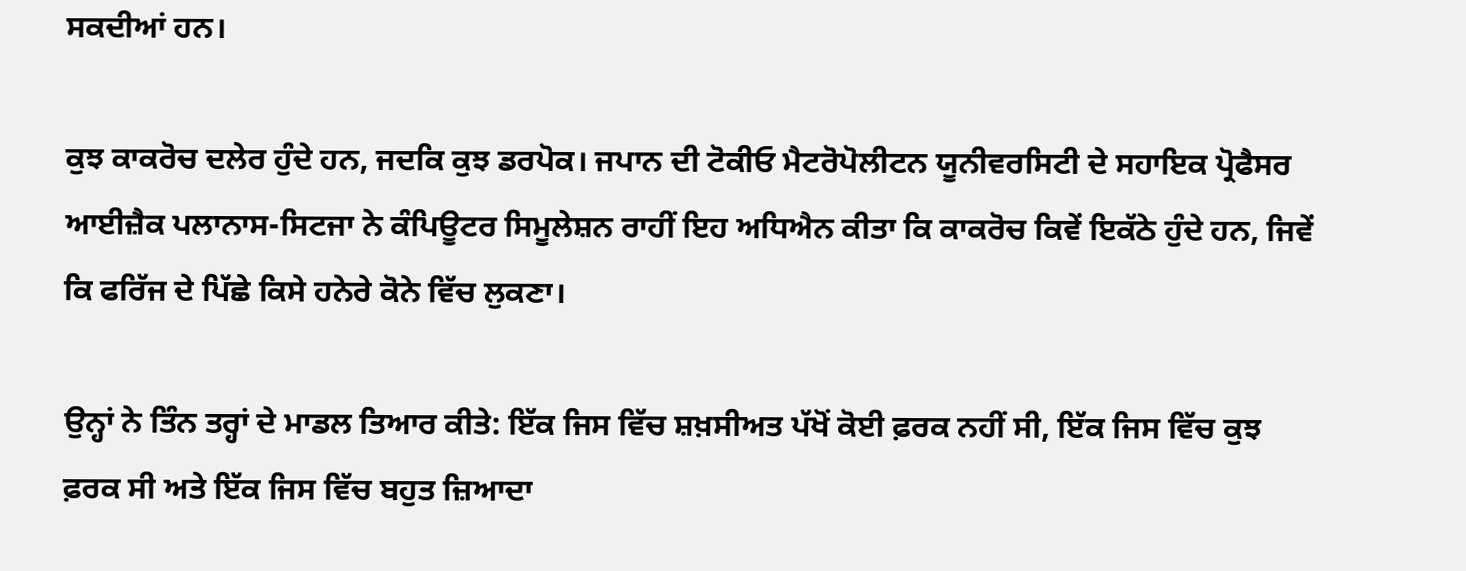ਸਕਦੀਆਂ ਹਨ।

ਕੁਝ ਕਾਕਰੋਚ ਦਲੇਰ ਹੁੰਦੇ ਹਨ, ਜਦਕਿ ਕੁਝ ਡਰਪੋਕ। ਜਪਾਨ ਦੀ ਟੋਕੀਓ ਮੈਟਰੋਪੋਲੀਟਨ ਯੂਨੀਵਰਸਿਟੀ ਦੇ ਸਹਾਇਕ ਪ੍ਰੋਫੈਸਰ ਆਈਜ਼ੈਕ ਪਲਾਨਾਸ-ਸਿਟਜਾ ਨੇ ਕੰਪਿਊਟਰ ਸਿਮੂਲੇਸ਼ਨ ਰਾਹੀਂ ਇਹ ਅਧਿਐਨ ਕੀਤਾ ਕਿ ਕਾਕਰੋਚ ਕਿਵੇਂ ਇਕੱਠੇ ਹੁੰਦੇ ਹਨ, ਜਿਵੇਂ ਕਿ ਫਰਿੱਜ ਦੇ ਪਿੱਛੇ ਕਿਸੇ ਹਨੇਰੇ ਕੋਨੇ ਵਿੱਚ ਲੁਕਣਾ।

ਉਨ੍ਹਾਂ ਨੇ ਤਿੰਨ ਤਰ੍ਹਾਂ ਦੇ ਮਾਡਲ ਤਿਆਰ ਕੀਤੇ: ਇੱਕ ਜਿਸ ਵਿੱਚ ਸ਼ਖ਼ਸੀਅਤ ਪੱਖੋਂ ਕੋਈ ਫ਼ਰਕ ਨਹੀਂ ਸੀ, ਇੱਕ ਜਿਸ ਵਿੱਚ ਕੁਝ ਫ਼ਰਕ ਸੀ ਅਤੇ ਇੱਕ ਜਿਸ ਵਿੱਚ ਬਹੁਤ ਜ਼ਿਆਦਾ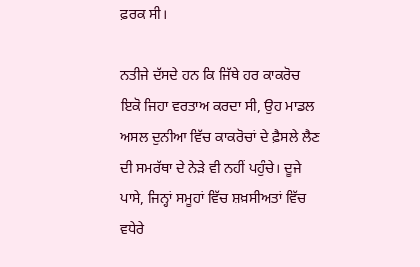ਫ਼ਰਕ ਸੀ।

ਨਤੀਜੇ ਦੱਸਦੇ ਹਨ ਕਿ ਜਿੱਥੇ ਹਰ ਕਾਕਰੋਚ ਇਕੋ ਜਿਹਾ ਵਰਤਾਅ ਕਰਦਾ ਸੀ, ਉਹ ਮਾਡਲ ਅਸਲ ਦੁਨੀਆ ਵਿੱਚ ਕਾਕਰੋਚਾਂ ਦੇ ਫ਼ੈਸਲੇ ਲੈਣ ਦੀ ਸਮਰੱਥਾ ਦੇ ਨੇੜੇ ਵੀ ਨਹੀਂ ਪਹੁੰਚੇ। ਦੂਜੇ ਪਾਸੇ, ਜਿਨ੍ਹਾਂ ਸਮੂਹਾਂ ਵਿੱਚ ਸ਼ਖ਼ਸੀਅਤਾਂ ਵਿੱਚ ਵਧੇਰੇ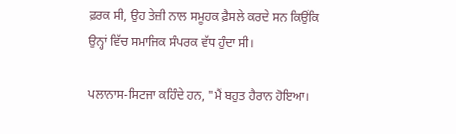ਫ਼ਰਕ ਸੀ, ਉਹ ਤੇਜ਼ੀ ਨਾਲ ਸਮੂਹਕ ਫ਼ੈਸਲੇ ਕਰਦੇ ਸਨ ਕਿਉਂਕਿ ਉਨ੍ਹਾਂ ਵਿੱਚ ਸਮਾਜਿਕ ਸੰਪਰਕ ਵੱਧ ਹੁੰਦਾ ਸੀ।

ਪਲਾਨਾਸ-ਸਿਟਜਾ ਕਹਿੰਦੇ ਹਨ, "ਮੈਂ ਬਹੁਤ ਹੈਰਾਨ ਹੋਇਆ।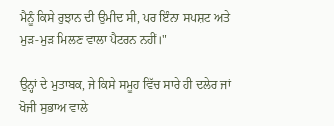ਮੈਨੂੰ ਕਿਸੇ ਰੁਝਾਨ ਦੀ ਉਮੀਦ ਸੀ, ਪਰ ਇੰਨਾ ਸਪਸ਼ਟ ਅਤੇ ਮੁੜ-ਮੁੜ ਮਿਲਣ ਵਾਲਾ ਪੈਟਰਨ ਨਹੀਂ।"

ਉਨ੍ਹਾਂ ਦੇ ਮੁਤਾਬਕ, ਜੇ ਕਿਸੇ ਸਮੂਹ ਵਿੱਚ ਸਾਰੇ ਹੀ ਦਲੇਰ ਜਾਂ ਖੋਜੀ ਸੁਭਾਅ ਵਾਲੇ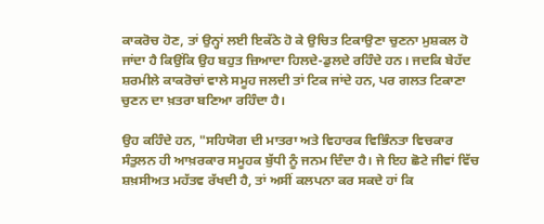ਕਾਕਰੋਚ ਹੋਣ, ਤਾਂ ਉਨ੍ਹਾਂ ਲਈ ਇਕੱਠੇ ਹੋ ਕੇ ਉਚਿਤ ਟਿਕਾਉਣਾ ਚੁਣਨਾ ਮੁਸ਼ਕਲ ਹੋ ਜਾਂਦਾ ਹੈ ਕਿਉਂਕਿ ਉਹ ਬਹੁਤ ਜ਼ਿਆਦਾ ਹਿਲਦੇ-ਡੁਲਦੇ ਰਹਿੰਦੇ ਹਨ। ਜਦਕਿ ਬੇਹੱਦ ਸ਼ਰਮੀਲੇ ਕਾਕਰੋਚਾਂ ਵਾਲੇ ਸਮੂਹ ਜਲਦੀ ਤਾਂ ਟਿਕ ਜਾਂਦੇ ਹਨ, ਪਰ ਗਲਤ ਟਿਕਾਣਾ ਚੁਣਨ ਦਾ ਖ਼ਤਰਾ ਬਣਿਆ ਰਹਿੰਦਾ ਹੈ।

ਉਹ ਕਹਿੰਦੇ ਹਨ, "ਸਹਿਯੋਗ ਦੀ ਮਾਤਰਾ ਅਤੇ ਵਿਹਾਰਕ ਵਿਭਿੰਨਤਾ ਵਿਚਕਾਰ ਸੰਤੁਲਨ ਹੀ ਆਖ਼ਰਕਾਰ ਸਮੂਹਕ ਬੁੱਧੀ ਨੂੰ ਜਨਮ ਦਿੰਦਾ ਹੈ। ਜੇ ਇਹ ਛੋਟੇ ਜੀਵਾਂ ਵਿੱਚ ਸ਼ਖ਼ਸੀਅਤ ਮਹੱਤਵ ਰੱਖਦੀ ਹੈ, ਤਾਂ ਅਸੀਂ ਕਲਪਨਾ ਕਰ ਸਕਦੇ ਹਾਂ ਕਿ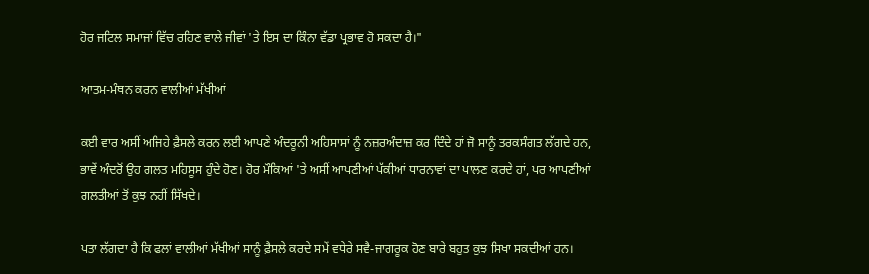ਹੋਰ ਜਟਿਲ ਸਮਾਜਾਂ ਵਿੱਚ ਰਹਿਣ ਵਾਲੇ ਜੀਵਾਂ 'ਤੇ ਇਸ ਦਾ ਕਿੰਨਾ ਵੱਡਾ ਪ੍ਰਭਾਵ ਹੋ ਸਕਦਾ ਹੈ।"

ਆਤਮ-ਮੰਥਨ ਕਰਨ ਵਾਲੀਆਂ ਮੱਖੀਆਂ

ਕਈ ਵਾਰ ਅਸੀਂ ਅਜਿਹੇ ਫ਼ੈਸਲੇ ਕਰਨ ਲਈ ਆਪਣੇ ਅੰਦਰੂਨੀ ਅਹਿਸਾਸਾਂ ਨੂੰ ਨਜ਼ਰਅੰਦਾਜ਼ ਕਰ ਦਿੰਦੇ ਹਾਂ ਜੋ ਸਾਨੂੰ ਤਰਕਸੰਗਤ ਲੱਗਦੇ ਹਨ, ਭਾਵੇਂ ਅੰਦਰੋਂ ਉਹ ਗਲਤ ਮਹਿਸੂਸ ਹੁੰਦੇ ਹੋਣ। ਹੋਰ ਮੌਕਿਆਂ 'ਤੇ ਅਸੀਂ ਆਪਣੀਆਂ ਪੱਕੀਆਂ ਧਾਰਨਾਵਾਂ ਦਾ ਪਾਲਣ ਕਰਦੇ ਹਾਂ, ਪਰ ਆਪਣੀਆਂ ਗਲਤੀਆਂ ਤੋਂ ਕੁਝ ਨਹੀਂ ਸਿੱਖਦੇ।

ਪਤਾ ਲੱਗਦਾ ਹੈ ਕਿ ਫਲਾਂ ਵਾਲੀਆਂ ਮੱਖੀਆਂ ਸਾਨੂੰ ਫ਼ੈਸਲੇ ਕਰਦੇ ਸਮੇਂ ਵਧੇਰੇ ਸਵੈ-ਜਾਗਰੂਕ ਹੋਣ ਬਾਰੇ ਬਹੁਤ ਕੁਝ ਸਿਖਾ ਸਕਦੀਆਂ ਹਨ।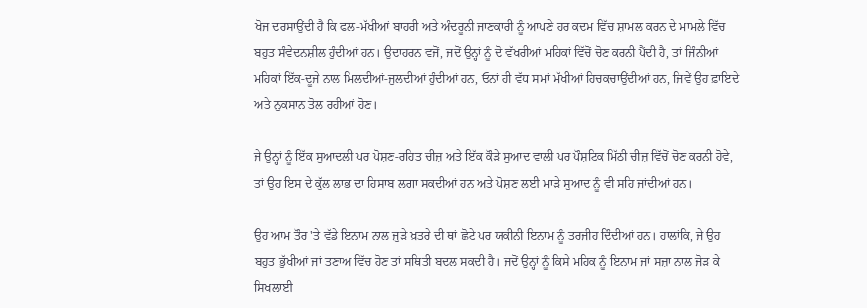ਖੋਜ ਦਰਸਾਉਂਦੀ ਹੈ ਕਿ ਫਲ-ਮੱਖੀਆਂ ਬਾਹਰੀ ਅਤੇ ਅੰਦਰੂਨੀ ਜਾਣਕਾਰੀ ਨੂੰ ਆਪਣੇ ਹਰ ਕਦਮ ਵਿੱਚ ਸ਼ਾਮਲ ਕਰਨ ਦੇ ਮਾਮਲੇ ਵਿੱਚ ਬਹੁਤ ਸੰਵੇਦਨਸ਼ੀਲ ਹੁੰਦੀਆਂ ਹਨ। ਉਦਾਹਰਨ ਵਜੋਂ, ਜਦੋਂ ਉਨ੍ਹਾਂ ਨੂੰ ਦੋ ਵੱਖਰੀਆਂ ਮਹਿਕਾਂ ਵਿੱਚੋਂ ਚੋਣ ਕਰਨੀ ਪੈਂਦੀ ਹੈ, ਤਾਂ ਜਿੰਨੀਆਂ ਮਹਿਕਾਂ ਇੱਕ-ਦੂਜੇ ਨਾਲ ਮਿਲਦੀਆਂ-ਜੁਲਦੀਆਂ ਹੁੰਦੀਆਂ ਹਨ, ਓਨਾਂ ਹੀ ਵੱਧ ਸਮਾਂ ਮੱਖੀਆਂ ਹਿਚਕਚਾਉਂਦੀਆਂ ਹਨ, ਜਿਵੇਂ ਉਹ ਫ਼ਾਇਦੇ ਅਤੇ ਨੁਕਸਾਨ ਤੋਲ ਰਹੀਆਂ ਹੋਣ।

ਜੇ ਉਨ੍ਹਾਂ ਨੂੰ ਇੱਕ ਸੁਆਦਲੀ ਪਰ ਪੋਸ਼ਣ-ਰਹਿਤ ਚੀਜ਼ ਅਤੇ ਇੱਕ ਕੌੜੇ ਸੁਆਦ ਵਾਲੀ ਪਰ ਪੌਸ਼ਟਿਕ ਮਿੱਠੀ ਚੀਜ਼ ਵਿੱਚੋਂ ਚੋਣ ਕਰਨੀ ਹੋਵੇ, ਤਾਂ ਉਹ ਇਸ ਦੇ ਕੁੱਲ ਲਾਭ ਦਾ ਹਿਸਾਬ ਲਗਾ ਸਕਦੀਆਂ ਹਨ ਅਤੇ ਪੋਸ਼ਣ ਲਈ ਮਾੜੇ ਸੁਆਦ ਨੂੰ ਵੀ ਸਹਿ ਜਾਂਦੀਆਂ ਹਨ।

ਉਹ ਆਮ ਤੌਰ 'ਤੇ ਵੱਡੇ ਇਨਾਮ ਨਾਲ ਜੁੜੇ ਖ਼ਤਰੇ ਦੀ ਥਾਂ ਛੋਟੇ ਪਰ ਯਕੀਨੀ ਇਨਾਮ ਨੂੰ ਤਰਜੀਹ ਦਿੰਦੀਆਂ ਹਨ। ਹਾਲਾਂਕਿ, ਜੇ ਉਹ ਬਹੁਤ ਭੁੱਖੀਆਂ ਜਾਂ ਤਣਾਅ ਵਿੱਚ ਹੋਣ ਤਾਂ ਸਥਿਤੀ ਬਦਲ ਸਕਦੀ ਹੈ। ਜਦੋਂ ਉਨ੍ਹਾਂ ਨੂੰ ਕਿਸੇ ਮਹਿਕ ਨੂੰ ਇਨਾਮ ਜਾਂ ਸਜ਼ਾ ਨਾਲ ਜੋੜ ਕੇ ਸਿਖਲਾਈ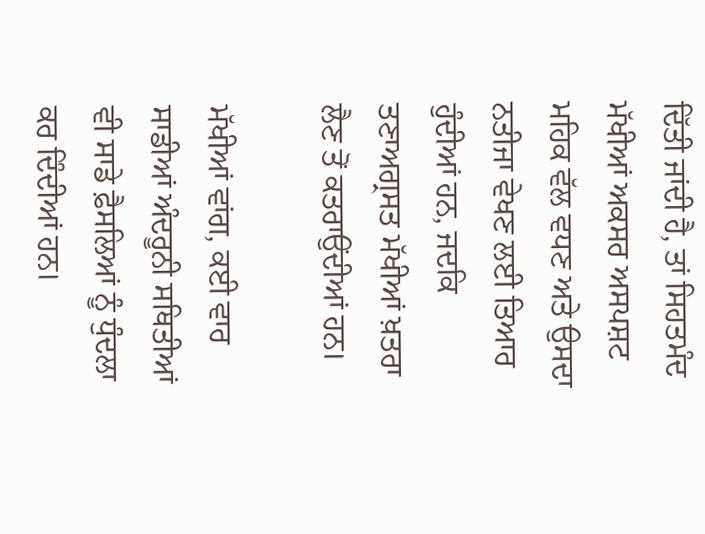ਦਿੱਤੀ ਜਾਂਦੀ ਹੈ, ਤਾਂ ਸਿਹਤਮੰਦ ਮੱਖੀਆਂ ਅਕਸਰ ਅਸਪਸ਼ਟ ਮਹਿਕ ਵੱਲ ਵਧਣ ਅਤੇ ਉਸਦਾ ਨਤੀਜਾ ਵੇਖਣ ਲਈ ਤਿਆਰ ਹੁੰਦੀਆਂ ਹਨ, ਜਦਕਿ ਤਣਾਅਗ੍ਰਸਤ ਮੱਖੀਆਂ ਖ਼ਤਰਾ ਲੈਣ ਤੋਂ ਕਤਰਾਉਂਦੀਆਂ ਹਨ।

ਮੱਖੀਆਂ ਵਾਂਗ, ਕਈ ਵਾਰ ਸਾਡੀਆਂ ਅੰਦਰੂਨੀ ਸਥਿਤੀਆਂ ਵੀ ਸਾਡੇ ਫ਼ੈਸਲਿਆਂ ਨੂੰ ਧੁੰਦਲਾ ਕਰ ਦਿੰਦੀਆਂ ਹਨ।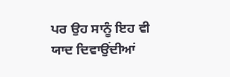ਪਰ ਉਹ ਸਾਨੂੰ ਇਹ ਵੀ ਯਾਦ ਦਿਵਾਉਂਦੀਆਂ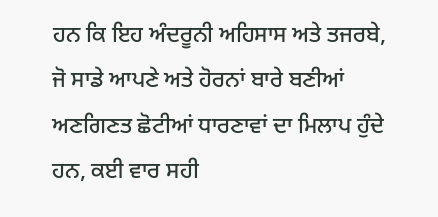ਹਨ ਕਿ ਇਹ ਅੰਦਰੂਨੀ ਅਹਿਸਾਸ ਅਤੇ ਤਜਰਬੇ, ਜੋ ਸਾਡੇ ਆਪਣੇ ਅਤੇ ਹੋਰਨਾਂ ਬਾਰੇ ਬਣੀਆਂ ਅਣਗਿਣਤ ਛੋਟੀਆਂ ਧਾਰਣਾਵਾਂ ਦਾ ਮਿਲਾਪ ਹੁੰਦੇ ਹਨ, ਕਈ ਵਾਰ ਸਹੀ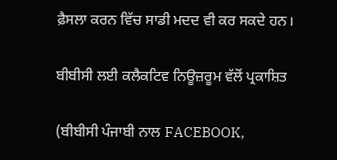ਫ਼ੈਸਲਾ ਕਰਨ ਵਿੱਚ ਸਾਡੀ ਮਦਦ ਵੀ ਕਰ ਸਕਦੇ ਹਨ।

ਬੀਬੀਸੀ ਲਈ ਕਲੈਕਟਿਵ ਨਿਊਜ਼ਰੂਮ ਵੱਲੋਂ ਪ੍ਰਕਾਸ਼ਿਤ

(ਬੀਬੀਸੀ ਪੰਜਾਬੀ ਨਾਲ FACEBOOK,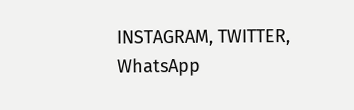INSTAGRAM, TWITTER, WhatsApp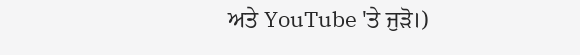ਅਤੇ YouTube 'ਤੇ ਜੁੜੋ।)